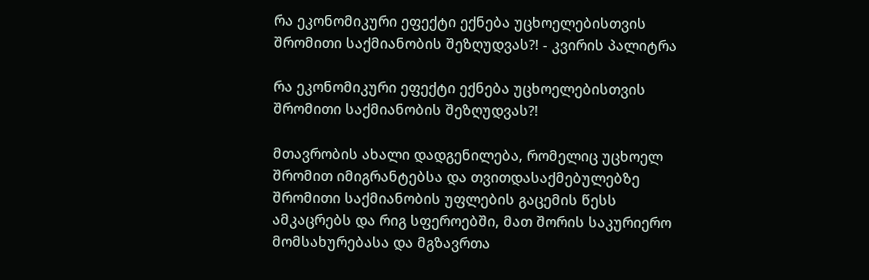რა ეკონომიკური ეფექტი ექნება უცხოელებისთვის შრომითი საქმიანობის შეზღუდვას?! - კვირის პალიტრა

რა ეკონომიკური ეფექტი ექნება უცხოელებისთვის შრომითი საქმიანობის შეზღუდვას?!

მთავრობის ახალი დადგენილება, რომელიც უცხოელ შრომით იმიგრანტებსა და თვითდასაქმებულებზე შრომითი საქმიანობის უფლების გაცემის წესს ამკაცრებს და რიგ სფეროებში, მათ შორის საკურიერო მომსახურებასა და მგზავრთა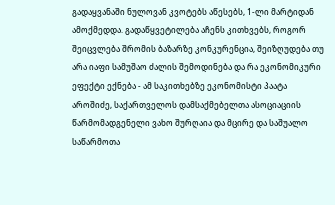გადაყვანაში ნულოვან კვოტებს აწესებს, 1-ლი მარტიდან ამოქმედდა. გადაწყვეტილება აჩენს კითხვებს, როგორ შეიცვლება შრომის ბაზარზე კონკურენცია, შეიზღუდება თუ არა იაფი სამუშაო ძალის შემოდინება და რა ეკონომიკური ეფექტი ექნება - ამ საკითხებზე ეკონომისტი პაატა აროშიძე, საქართველოს დამსაქმებელთა ასოციაციის წარმომადგენელი ვახო შურღაია და მცირე და საშუალო საწარმოთა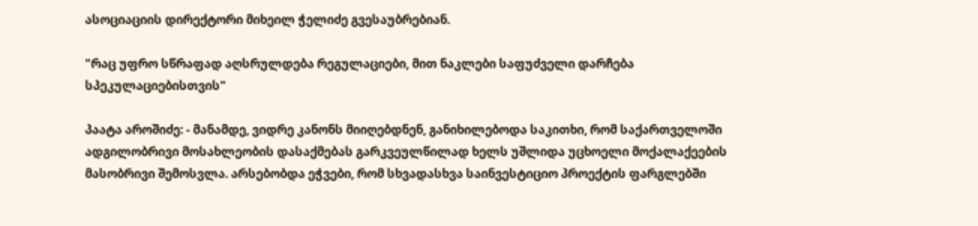ასოციაციის დირექტორი მიხეილ ჭელიძე გვესაუბრებიან.

"რაც უფრო სწრაფად აღსრულდება რეგულაციები, მით ნაკლები საფუძველი დარჩება სპეკულაციებისთვის"

პაატა აროშიძე: - მანამდე, ვიდრე კანონს მიიღებდნენ, განიხილებოდა საკითხი, რომ საქართველოში ადგილობრივი მოსახლეობის დასაქმებას გარკვეულწილად ხელს უშლიდა უცხოელი მოქალაქეების მასობრივი შემოსვლა. არსებობდა ეჭვები, რომ სხვადასხვა საინვესტიციო პროექტის ფარგლებში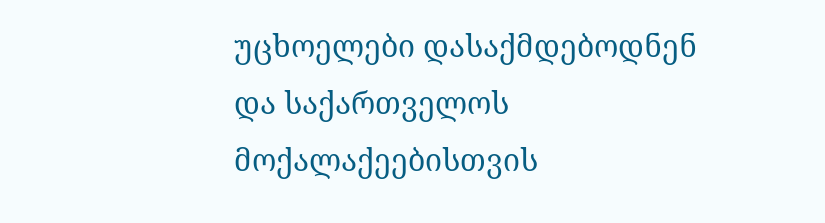უცხოელები დასაქმდებოდნენ და საქართველოს მოქალაქეებისთვის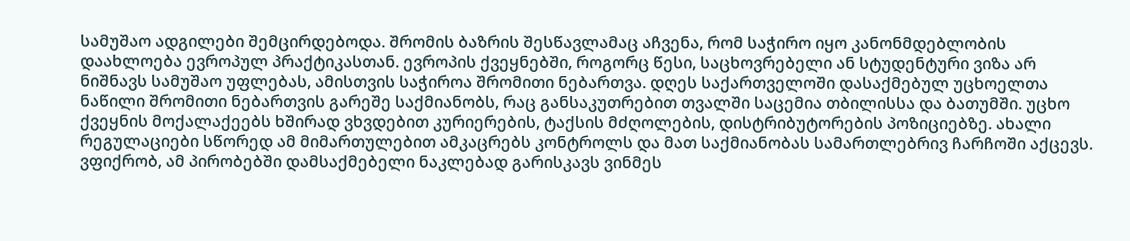სამუშაო ადგილები შემცირდებოდა. შრომის ბაზრის შესწავლამაც აჩვენა, რომ საჭირო იყო კანონმდებლობის დაახლოება ევროპულ პრაქტიკასთან. ევროპის ქვეყნებში, როგორც წესი, საცხოვრებელი ან სტუდენტური ვიზა არ ნიშნავს სამუშაო უფლებას, ამისთვის საჭიროა შრომითი ნებართვა. დღეს საქართველოში დასაქმებულ უცხოელთა ნაწილი შრომითი ნებართვის გარეშე საქმიანობს, რაც განსაკუთრებით თვალში საცემია თბილისსა და ბათუმში. უცხო ქვეყნის მოქალაქეებს ხშირად ვხვდებით კურიერების, ტაქსის მძღოლების, დისტრიბუტორების პოზიციებზე. ახალი რეგულაციები სწორედ ამ მიმართულებით ამკაცრებს კონტროლს და მათ საქმიანობას სამართლებრივ ჩარჩოში აქცევს. ვფიქრობ, ამ პირობებში დამსაქმებელი ნაკლებად გარისკავს ვინმეს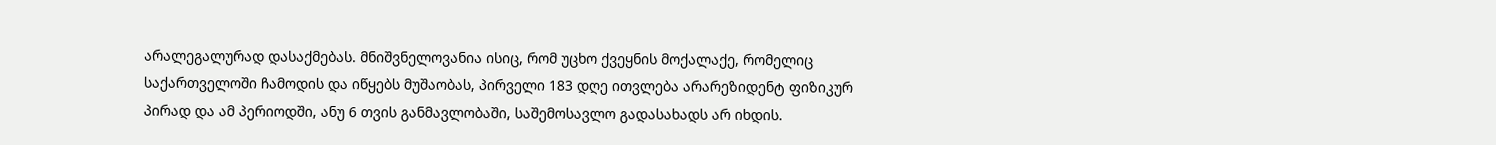არალეგალურად დასაქმებას. მნიშვნელოვანია ისიც, რომ უცხო ქვეყნის მოქალაქე, რომელიც საქართველოში ჩამოდის და იწყებს მუშაობას, პირველი 183 დღე ითვლება არარეზიდენტ ფიზიკურ პირად და ამ პერიოდში, ანუ 6 თვის განმავლობაში, საშემოსავლო გადასახადს არ იხდის.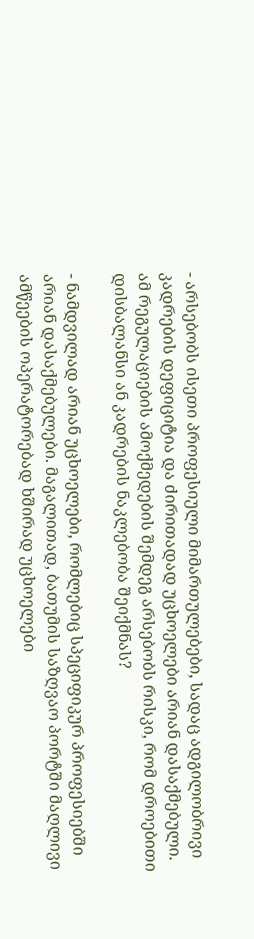- არსებობს ისეთი პროფესიული მიმართულებები, სადაც ადგილობრივი კადრების დეფიციტია და ძირითადად უცხოელები არიან დასაქმებული. ამ რეგულაციების ამოქმედების შემდეგ არსებობს რისკი, რომ დროებითი დისბალანსი ან კადრების ნაკლებობა შეიქმნას?

- ნამდვილად არიან უცხოელები, რომლებიც სპეციფიკურ პროფესიებში არიან დასაქმებულები. მაგალითად, ბათუმის საზღვაო პორტში მაღლივი ამწეების ოპერატორებად ხშირად უცხოელები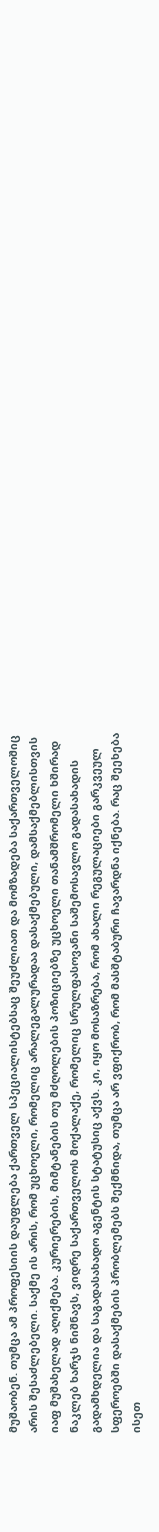მუშაობენ. თუმცა ამ პროფესიის დაუფლება ქართველ სპეციალისტებსაც შეუძლიათ და მომზადება საქართველოშიც არის შესაძლებელი. საქმე ის არის, რომ უცხოელი, რომელიც არალეგალურადაა დასაქმებული, დამსაქმებლისთვის იაფ მუშახელად აღიქმება. კურიერების, მიმტანების თუ მძღოლების პოზიციებზე უცხოელი თანამშრომელი ხშირად ნაკლებ ხარჯს ნიშნავს, ვიდრე საქართველოს მოქალაქე, რომელიც სრულფასოვანი საშემოსავლო გადასახადის გადამხდელია და საგადასახადო აგენტის სტატუსიც აქვს. კი, იყო მოსაზრება, რომ ახალი რეგულაციები გარკვეულ სფეროებში დასაქმების პრობლემებს შექმნიდა, თუმცა არ ვფიქრობ, რომ მასშტაბური ჩავარდნა იქნება. რაც შეეხება ისეთ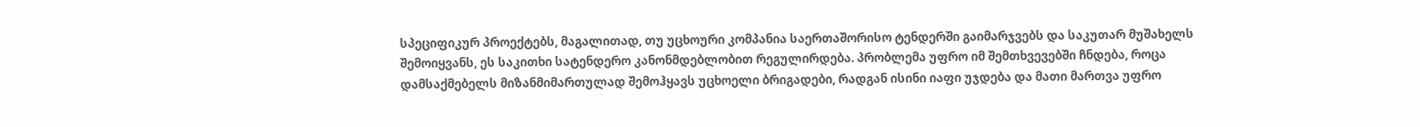სპეციფიკურ პროექტებს, მაგალითად, თუ უცხოური კომპანია საერთაშორისო ტენდერში გაიმარჯვებს და საკუთარ მუშახელს შემოიყვანს, ეს საკითხი სატენდერო კანონმდებლობით რეგულირდება. პრობლემა უფრო იმ შემთხვევებში ჩნდება, როცა დამსაქმებელს მიზანმიმართულად შემოჰყავს უცხოელი ბრიგადები, რადგან ისინი იაფი უჯდება და მათი მართვა უფრო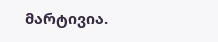მარტივია.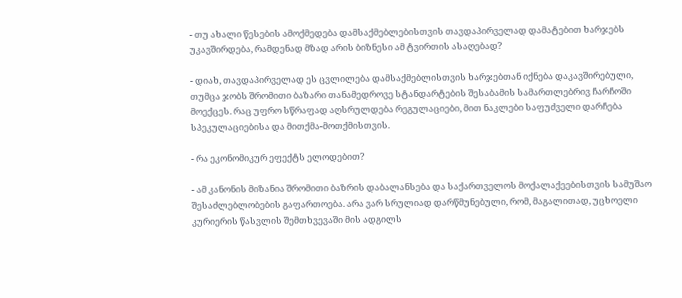- თუ ახალი წესების ამოქმედება დამსაქმებლებისთვის თავდაპირველად დამატებით ხარჯებს უკავშირდება, რამდენად მზად არის ბიზნესი ამ ტვირთის ასაღებად?

- დიახ, თავდაპირველად ეს ცვლილება დამსაქმებლისთვის ხარჯებთან იქნება დაკავშირებული, თუმცა ჯობს შრომითი ბაზარი თანამედროვე სტანდარტების შესაბამის სამართლებრივ ჩარჩოში მოექცეს. რაც უფრო სწრაფად აღსრულდება რეგულაციები, მით ნაკლები საფუძველი დარჩება სპეკულაციებისა და მითქმა-მოთქმისთვის.

- რა ეკონომიკურ ეფექტს ელოდებით?

- ამ კანონის მიზანია შრომითი ბაზრის დაბალანსება და საქართველოს მოქალაქეებისთვის სამუშაო შესაძლებლობების გაფართოება. არა ვარ სრულიად დარწმუნებული, რომ, მაგალითად, უცხოელი კურიერის წასვლის შემთხვევაში მის ადგილს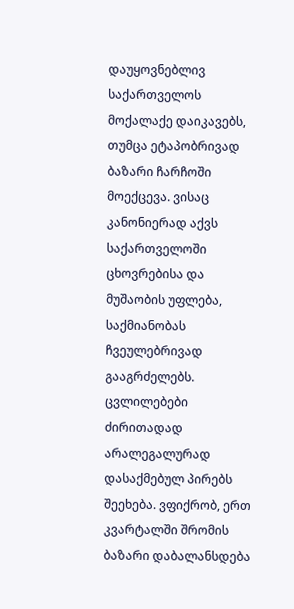დაუყოვნებლივ საქართველოს მოქალაქე დაიკავებს, თუმცა ეტაპობრივად ბაზარი ჩარჩოში მოექცევა. ვისაც კანონიერად აქვს საქართველოში ცხოვრებისა და მუშაობის უფლება, საქმიანობას ჩვეულებრივად გააგრძელებს. ცვლილებები ძირითადად არალეგალურად დასაქმებულ პირებს შეეხება. ვფიქრობ, ერთ კვარტალში შრომის ბაზარი დაბალანსდება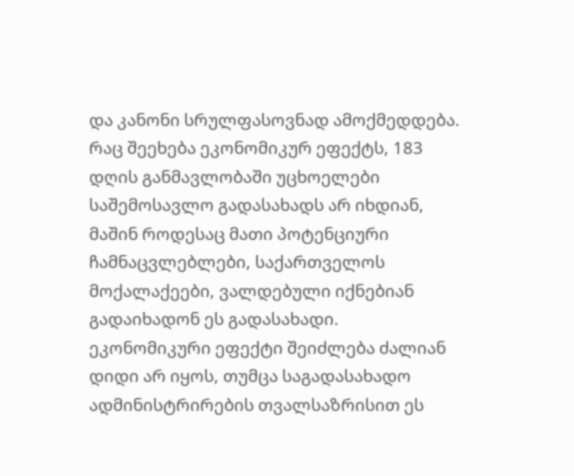და კანონი სრულფასოვნად ამოქმედდება. რაც შეეხება ეკონომიკურ ეფექტს, 183 დღის განმავლობაში უცხოელები საშემოსავლო გადასახადს არ იხდიან, მაშინ როდესაც მათი პოტენციური ჩამნაცვლებლები, საქართველოს მოქალაქეები, ვალდებული იქნებიან გადაიხადონ ეს გადასახადი. ეკონომიკური ეფექტი შეიძლება ძალიან დიდი არ იყოს, თუმცა საგადასახადო ადმინისტრირების თვალსაზრისით ეს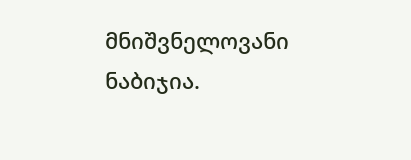მნიშვნელოვანი ნაბიჯია.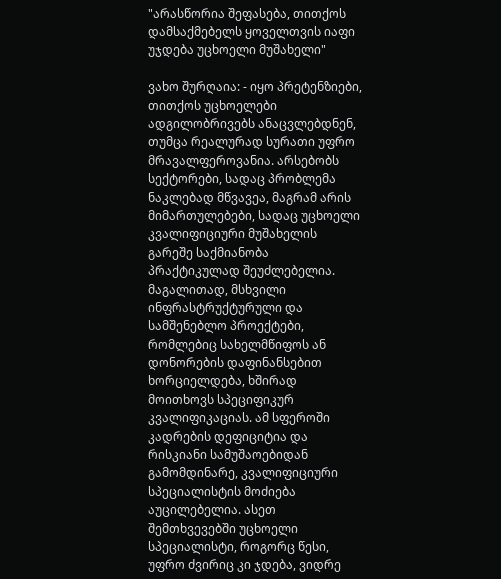"არასწორია შეფასება, თითქოს დამსაქმებელს ყოველთვის იაფი უჯდება უცხოელი მუშახელი"

ვახო შურღაია: - იყო პრეტენზიები, თითქოს უცხოელები ადგილობრივებს ანაცვლებდნენ, თუმცა რეალურად სურათი უფრო მრავალფეროვანია. არსებობს სექტორები, სადაც პრობლემა ნაკლებად მწვავეა, მაგრამ არის მიმართულებები, სადაც უცხოელი კვალიფიციური მუშახელის გარეშე საქმიანობა პრაქტიკულად შეუძლებელია. მაგალითად, მსხვილი ინფრასტრუქტურული და სამშენებლო პროექტები, რომლებიც სახელმწიფოს ან დონორების დაფინანსებით ხორციელდება, ხშირად მოითხოვს სპეციფიკურ კვალიფიკაციას. ამ სფეროში კადრების დეფიციტია და რისკიანი სამუშაოებიდან გამომდინარე, კვალიფიციური სპეციალისტის მოძიება აუცილებელია. ასეთ შემთხვევებში უცხოელი სპეციალისტი, როგორც წესი, უფრო ძვირიც კი ჯდება, ვიდრე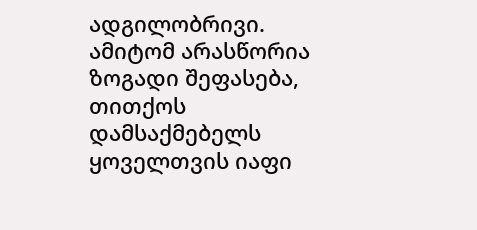ადგილობრივი. ამიტომ არასწორია ზოგადი შეფასება, თითქოს დამსაქმებელს ყოველთვის იაფი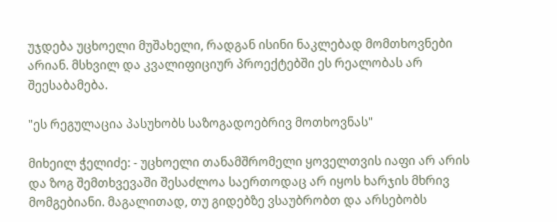უჯდება უცხოელი მუშახელი, რადგან ისინი ნაკლებად მომთხოვნები არიან. მსხვილ და კვალიფიციურ პროექტებში ეს რეალობას არ შეესაბამება.

"ეს რეგულაცია პასუხობს საზოგადოებრივ მოთხოვნას"

მიხეილ ჭელიძე: - უცხოელი თანამშრომელი ყოველთვის იაფი არ არის და ზოგ შემთხვევაში შესაძლოა საერთოდაც არ იყოს ხარჯის მხრივ მომგებიანი. მაგალითად, თუ გიდებზე ვსაუბრობთ და არსებობს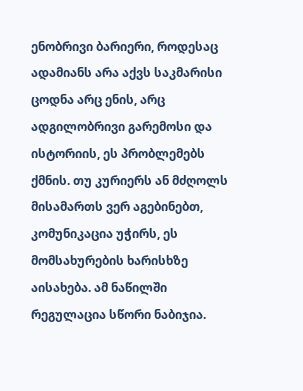ენობრივი ბარიერი, როდესაც ადამიანს არა აქვს საკმარისი ცოდნა არც ენის, არც ადგილობრივი გარემოსი და ისტორიის, ეს პრობლემებს ქმნის. თუ კურიერს ან მძღოლს მისამართს ვერ აგებინებთ, კომუნიკაცია უჭირს, ეს მომსახურების ხარისხზე აისახება. ამ ნაწილში რეგულაცია სწორი ნაბიჯია.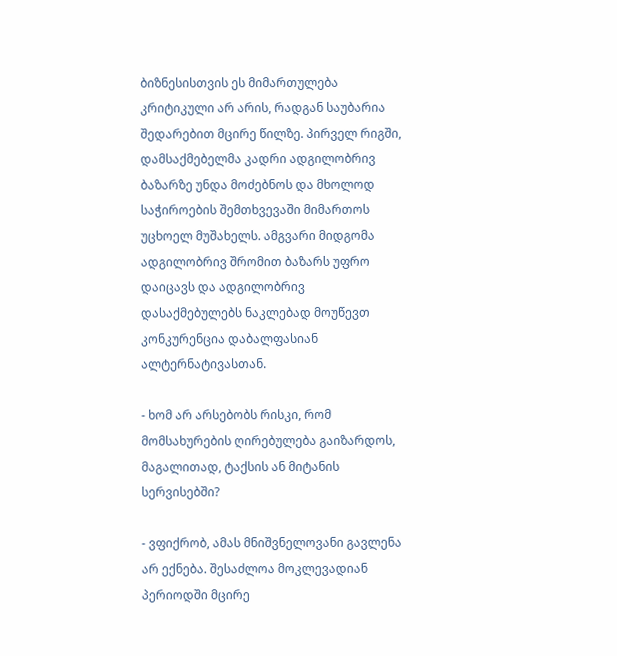ბიზნესისთვის ეს მიმართულება კრიტიკული არ არის, რადგან საუბარია შედარებით მცირე წილზე. პირველ რიგში, დამსაქმებელმა კადრი ადგილობრივ ბაზარზე უნდა მოძებნოს და მხოლოდ საჭიროების შემთხვევაში მიმართოს უცხოელ მუშახელს. ამგვარი მიდგომა ადგილობრივ შრომით ბაზარს უფრო დაიცავს და ადგილობრივ დასაქმებულებს ნაკლებად მოუწევთ კონკურენცია დაბალფასიან ალტერნატივასთან.

- ხომ არ არსებობს რისკი, რომ მომსახურების ღირებულება გაიზარდოს, მაგალითად, ტაქსის ან მიტანის სერვისებში?

- ვფიქრობ, ამას მნიშვნელოვანი გავლენა არ ექნება. შესაძლოა მოკლევადიან პერიოდში მცირე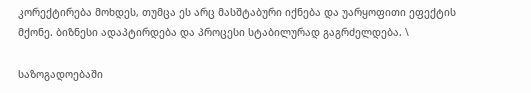კორექტირება მოხდეს, თუმცა ეს არც მასშტაბური იქნება და უარყოფითი ეფექტის მქონე. ბიზნესი ადაპტირდება და პროცესი სტაბილურად გაგრძელდება. \

საზოგადოებაში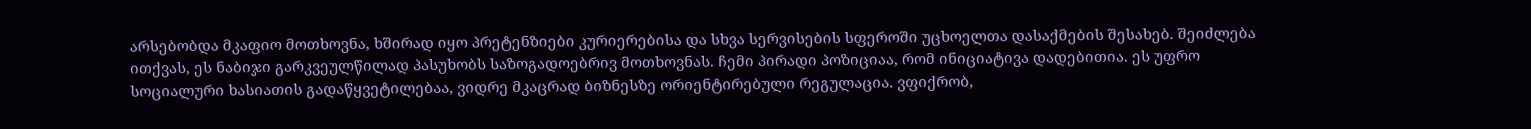არსებობდა მკაფიო მოთხოვნა, ხშირად იყო პრეტენზიები კურიერებისა და სხვა სერვისების სფეროში უცხოელთა დასაქმების შესახებ. შეიძლება ითქვას, ეს ნაბიჯი გარკვეულწილად პასუხობს საზოგადოებრივ მოთხოვნას. ჩემი პირადი პოზიციაა, რომ ინიციატივა დადებითია. ეს უფრო სოციალური ხასიათის გადაწყვეტილებაა, ვიდრე მკაცრად ბიზნესზე ორიენტირებული რეგულაცია. ვფიქრობ,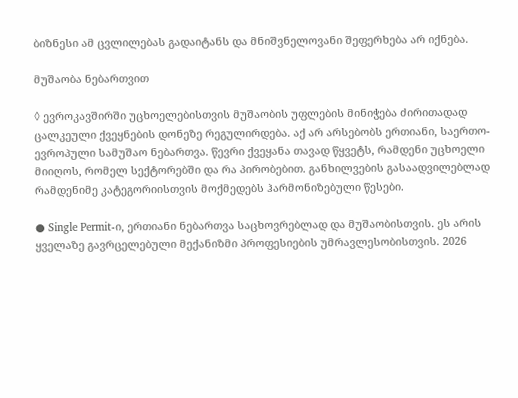ბიზნესი ამ ცვლილებას გადაიტანს და მნიშვნელოვანი შეფერხება არ იქნება.

მუშაობა ნებართვით

◊ ევროკავშირში უცხოელებისთვის მუშაობის უფლების მინიჭება ძირითადად ცალკეული ქვეყნების დონეზე რეგულირდება. აქ არ არსებობს ერთიანი, საერთო-ევროპული სამუშაო ნებართვა. წევრი ქვეყანა თავად წყვეტს, რამდენი უცხოელი მიიღოს, რომელ სექტორებში და რა პირობებით. განხილვების გასაადვილებლად რამდენიმე კატეგორიისთვის მოქმედებს ჰარმონიზებული წესები.

● Single Permit-ი, ერთიანი ნებართვა საცხოვრებლად და მუშაობისთვის. ეს არის ყველაზე გავრცელებული მექანიზმი პროფესიების უმრავლესობისთვის. 2026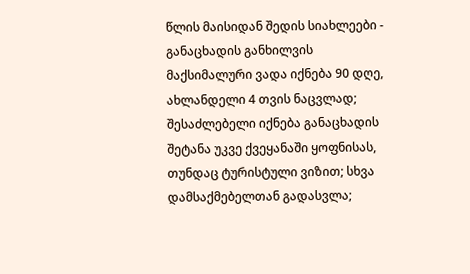წლის მაისიდან შედის სიახლეები - განაცხადის განხილვის მაქსიმალური ვადა იქნება 90 დღე, ახლანდელი 4 თვის ნაცვლად; შესაძლებელი იქნება განაცხადის შეტანა უკვე ქვეყანაში ყოფნისას, თუნდაც ტურისტული ვიზით; სხვა დამსაქმებელთან გადასვლა;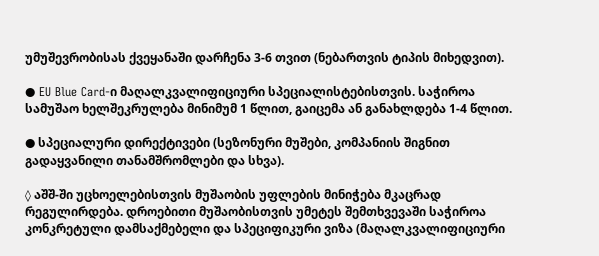უმუშევრობისას ქვეყანაში დარჩენა 3-6 თვით (ნებართვის ტიპის მიხედვით).

● EU Blue Card-ი მაღალკვალიფიციური სპეციალისტებისთვის. საჭიროა სამუშაო ხელშეკრულება მინიმუმ 1 წლით, გაიცემა ან განახლდება 1-4 წლით.

● სპეციალური დირექტივები (სეზონური მუშები, კომპანიის შიგნით გადაყვანილი თანამშრომლები და სხვა).

◊ აშშ-ში უცხოელებისთვის მუშაობის უფლების მინიჭება მკაცრად რეგულირდება. დროებითი მუშაობისთვის უმეტეს შემთხვევაში საჭიროა კონკრეტული დამსაქმებელი და სპეციფიკური ვიზა (მაღალკვალიფიციური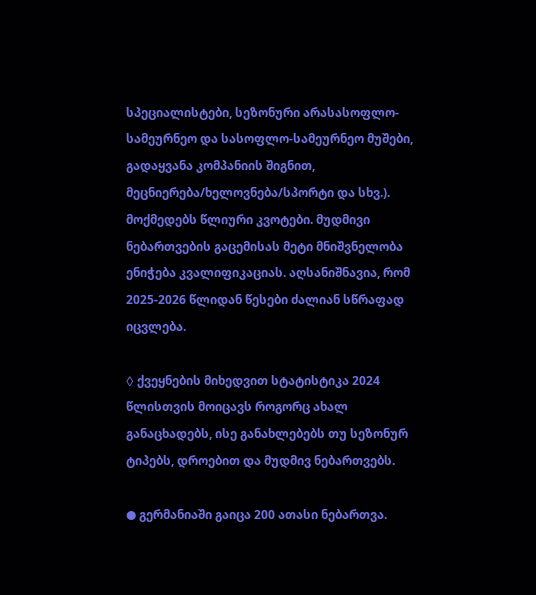სპეციალისტები, სეზონური არასასოფლო-სამეურნეო და სასოფლო-სამეურნეო მუშები, გადაყვანა კომპანიის შიგნით, მეცნიერება/ხელოვნება/სპორტი და სხვ.). მოქმედებს წლიური კვოტები. მუდმივი ნებართვების გაცემისას მეტი მნიშვნელობა ენიჭება კვალიფიკაციას. აღსანიშნავია, რომ 2025-2026 წლიდან წესები ძალიან სწრაფად იცვლება.

◊ ქვეყნების მიხედვით სტატისტიკა 2024 წლისთვის მოიცავს როგორც ახალ განაცხადებს, ისე განახლებებს თუ სეზონურ ტიპებს, დროებით და მუდმივ ნებართვებს.

● გერმანიაში გაიცა 200 ათასი ნებართვა.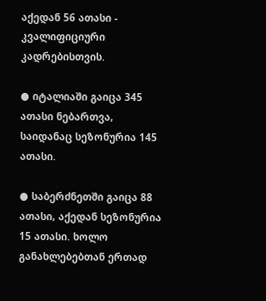აქედან 56 ათასი - კვალიფიციური კადრებისთვის.

● იტალიაში გაიცა 345 ათასი ნებართვა, საიდანაც სეზონურია 145 ათასი.

● საბერძნეთში გაიცა 88 ათასი, აქედან სეზონურია 15 ათასი. ხოლო განახლებებთან ერთად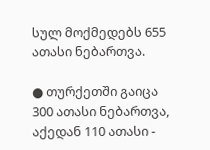სულ მოქმედებს 655 ათასი ნებართვა.

● თურქეთში გაიცა 300 ათასი ნებართვა, აქედან 110 ათასი -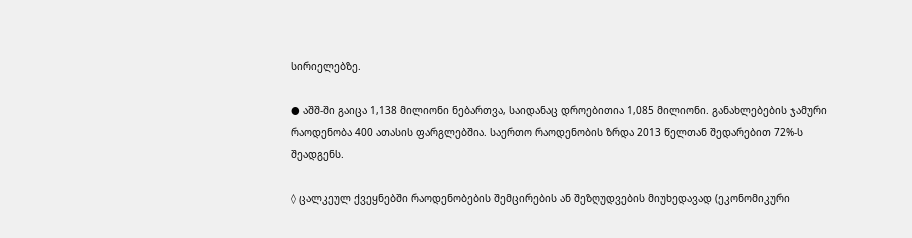სირიელებზე.

● აშშ-ში გაიცა 1,138 მილიონი ნებართვა, საიდანაც დროებითია 1,085 მილიონი. განახლებების ჯამური რაოდენობა 400 ათასის ფარგლებშია. საერთო რაოდენობის ზრდა 2013 წელთან შედარებით 72%-ს შეადგენს.

◊ ცალკეულ ქვეყნებში რაოდენობების შემცირების ან შეზღუდვების მიუხედავად (ეკონომიკური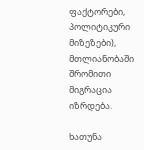ფაქტორები, პოლიტიკური მიზეზები), მთლიანობაში შრომითი მიგრაცია იზრდება.

ხათუნა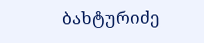ბახტურიძე